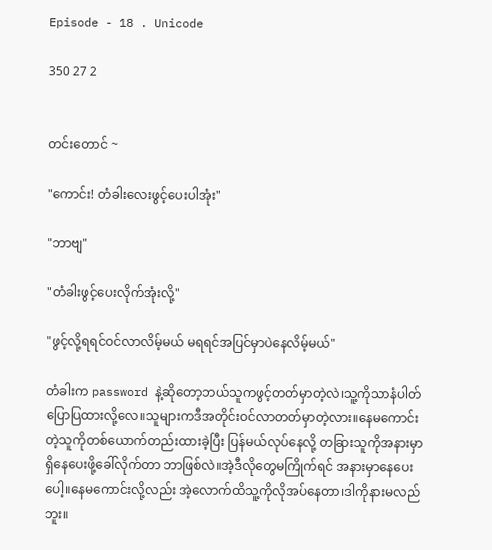Episode - 18 . Unicode

350 27 2


တင်းတောင် ~

"ကောင်း! တံခါးလေးဖွင့်ပေးပါအုံး"

"ဘာဗျ"

"တံခါးဖွင့်ပေးလိုက်အုံးလို့"

"ဖွင့်လို့ရရင်ဝင်လာလိမ့်မယ် မရရင်အပြင်မှာပဲနေလိမ့်မယ်"

တံခါးက password နဲ့ဆိုတော့ဘယ်သူကဖွင့်တတ်မှာတဲ့လဲ၊သူ့ကိုသာနံပါတ်ပြောပြထားလို့လေ။သူများကဒီအတိုင်းဝင်လာတတ်မှာတဲ့လား။နေမကောင်းတဲ့သူကိုတစ်ယောက်တည်းထားခဲ့ပြီး ပြန်မယ်လုပ်နေလို့ တခြားသူကိုအနားမှာရှိနေပေးဖို့ခေါ်လိုက်တာ ဘာဖြစ်လဲ။အဲ့ဒီလိုတွေမကြိုက်ရင် အနားမှာနေပေးပေါ့။နေမကောင်းလို့လည်း အဲ့လောက်ထိသူ့ကိုလိုအပ်နေတာ၊ဒါကိုနားမလည်ဘူး။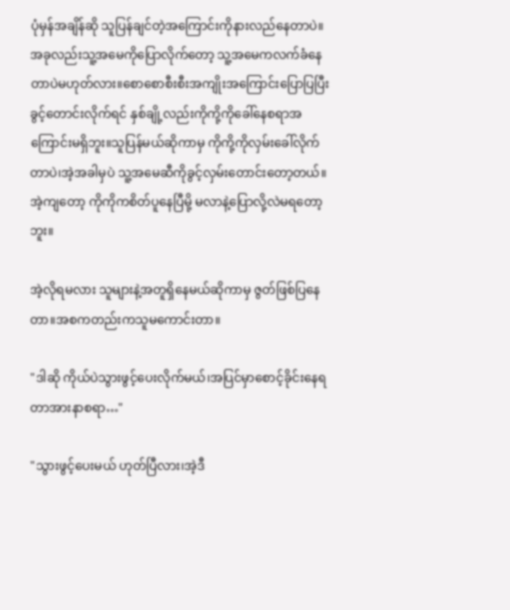ပုံမှန်အချိန်ဆို သူပြန်ချင်တဲ့အကြောင်းကိုနားလည်နေတာပဲ။အခုလည်းသူ့အမေကိုပြောလိုက်တော့ သူ့အမေကလက်ခံနေတာပဲမဟုတ်လား။စောစောစီးစီးအကျိုးအကြောင်းပြောပြပြီး ခွင့်တောင်းလိုက်ရင် နှစ်ချို့လည်းကိုကို့ကိုခေါ်နေစရာအကြောင်းမရှိဘူး။သူပြန်မယ်ဆိုကာမှ ကိုကို့ကိုလှမ်းခေါ်လိုက်တာပဲ၊အဲ့အခါမှပဲ သူ့အမေဆီကိုခွင့်လှမ်းတောင်းတော့တယ်။အဲ့ကျတော့ ကိုကိုကစိတ်ပူနေပြီမို့ မလာနဲ့ပြောလို့လဲမရတော့ဘူး။

အဲ့လိုရမလား သူများနဲ့အတူရှိနေမယ်ဆိုကာမှ ဇွတ်ဖြစ်ပြနေတာ။အစကတည်းကသူမကောင်းတာ။

"ဒါဆို ကိုယ်ပဲသွားဖွင့်ပေးလိုက်မယ်၊အပြင်မှာစောင့်ခိုင်းနေရတာအားနာစရာ…"

"သွားဖွင့်ပေးမယ် ဟုတ်ပြီလား၊အဲ့ဒီ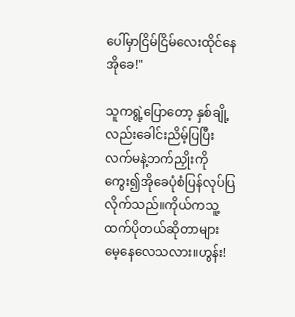ပေါ်မှာငြိမ်ငြိမ်လေးထိုင်နေ အိုခေ!"

သူကရွဲ့ပြောတော့ နှစ်ချို့လည်းခေါင်းညိမ့်ပြပြီး လက်မနဲ့ဘက်ညှိုးကိုကွေး၍အိုခေပုံစံပြန်လုပ်ပြလိုက်သည်။ကိုယ်ကသူ့ထက်ပိုတယ်ဆိုတာများ မေ့နေလေသလား။ဟွန်း!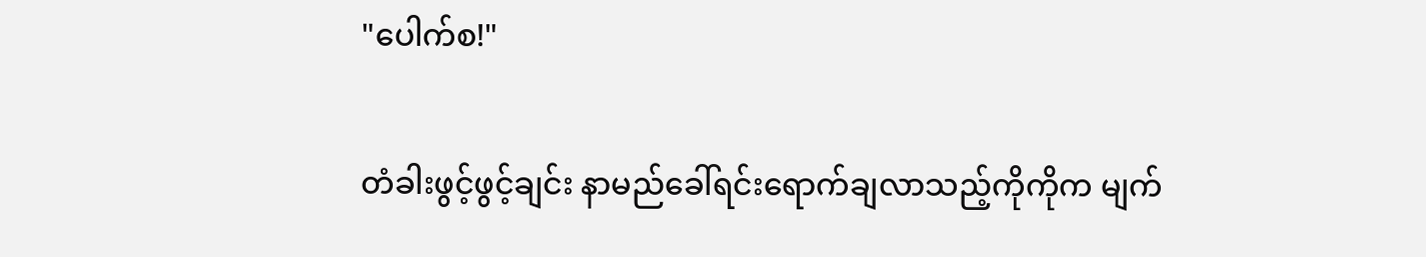"ပေါက်စ!"

တံခါးဖွင့်ဖွင့်ချင်း နာမည်ခေါ်ရင်းရောက်ချလာသည့်ကိုကိုက မျက်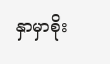နှာမှာစိုး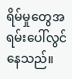ရိမ်မှုတွေအရမ်းပေါ်လွင်နေသည်။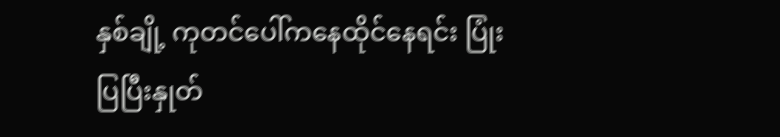နှစ်ချို့ ကုတင်ပေါ်ကနေထိုင်နေရင်း ပြုံးပြပြီးနှုတ်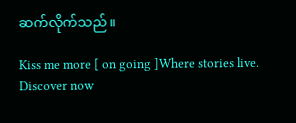ဆက်လိုက်သည်။

Kiss me more [ on going ]Where stories live. Discover now